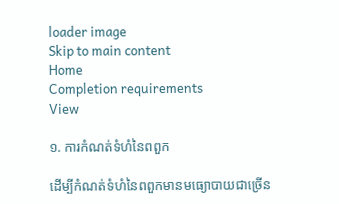loader image
Skip to main content
Home
Completion requirements
View

១. ការកំណត់ទំហំនៃពពួក

ដើម្បីកំណត់ទំហំនៃពពួកមានមធ្យោបាយជាច្រើន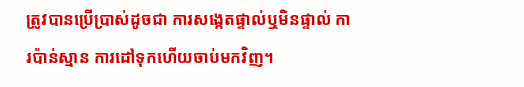ត្រូវបានប្រើប្រាស់ដូចជា ការសង្កេតផ្ទាល់ឬមិនផ្ទាល់ ការប៉ាន់ស្មាន ការដៅទុកហើយចាប់មកវិញ។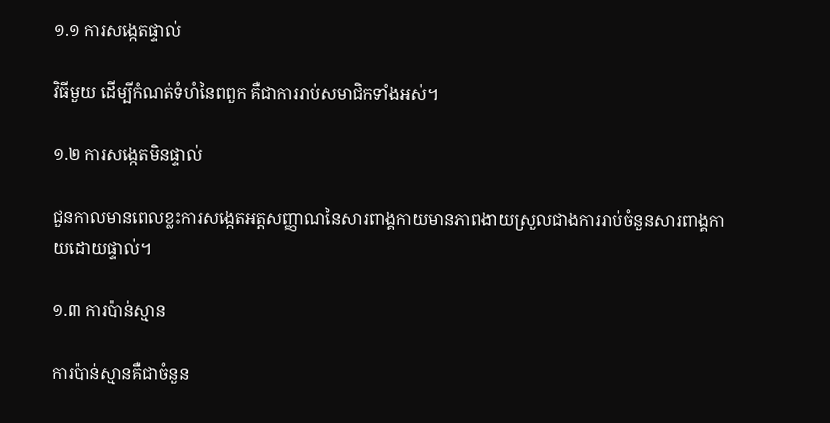១.១ ការសង្កេតផ្ទាល់

វិធីមួយ ដើម្បីកំណត់ទំហំនៃពពួក គឺជាការរាប់សមាជិកទាំងអស់។

១.២ ការសង្កេតមិនផ្ទាល់

ជួនកាលមានពេលខ្លះការសង្កេតអត្តសញ្ញាណនៃសារពាង្គកាយមានភាពងាយស្រួលជាងការរាប់ចំនួនសារពាង្គកាយដោយផ្ទាល់។

១.៣ ការប៉ាន់ស្មាន

ការប៉ាន់ស្មានគឺជាចំនួន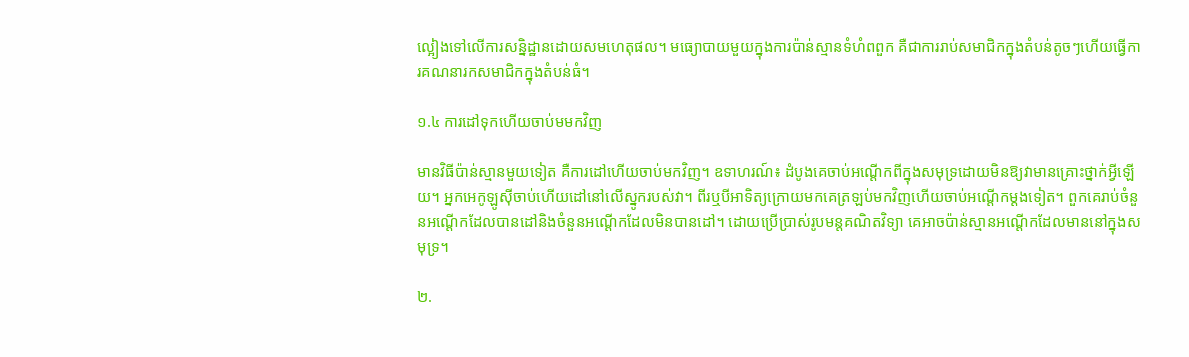ល្អៀងទៅលើការសន្និដ្ឋានដោយសមហេតុផល។ មធ្យោបាយមួយក្នុងការប៉ាន់ស្មានទំហំពពួក គឺជាការរាប់សមាជិកក្នុងតំបន់តូចៗហើយធ្វើការគណនារកសមាជិកក្នុងតំបន់ធំ។

១.៤ ការដៅទុកហើយចាប់មមកវិញ

មានវិធីប៉ាន់ស្មានមួយទៀត គឺការដៅហើយចាប់មកវិញ។ ឧទាហរណ៍៖ ដំបូងគេចាប់អណ្ដើកពីក្នុងសមុទ្រដោយមិនឱ្យវាមានគ្រោះថ្នាក់អ្វីឡើយ។ អ្នកអេកូឡូស៊ីចាប់ហើយដៅនៅលើស្នូករបស់វា។ ពីរឬបីអាទិត្យក្រោយមកគេត្រឡប់មកវិញហើយចាប់អណ្ដើកម្ដងទៀត។ ពួកគេរាប់ចំនួនអណ្ដើកដែលបានដៅនិងចំនួនអណ្ដើកដែលមិនបានដៅ។ ដោយប្រើប្រាស់រូបមន្តគណិតវិទ្យា គេអាចប៉ាន់ស្មានអណ្ដើកដែលមាននៅក្នុងសមុទ្រ។

២.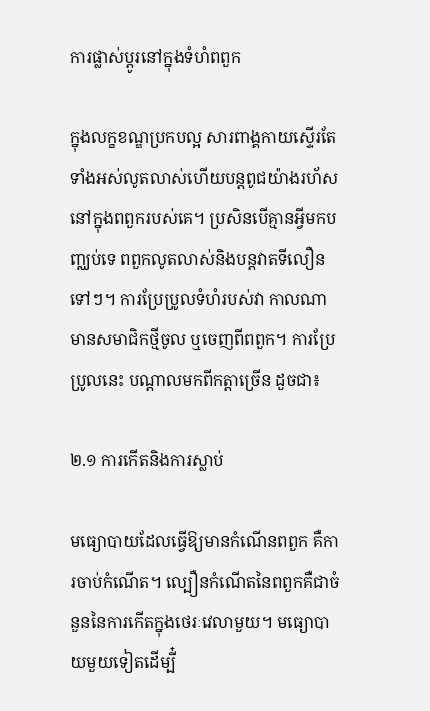ការផ្លាស់ប្ដូរនៅក្នុងទំហំពពួក

ក្នុងលក្ខខណ្ឌប្រកបល្អ សារពាង្គកាយស្ទើរតែទាំងអស់លូតលាស់ហើយបន្តពូជយ៉ាងរហ័សនៅក្នុងពពួករបស់គេ។ ប្រសិនបើគ្មានអ្វីមកបញ្ឈប់ទេ ពពួកលូតលាស់និងបន្តវាតទីលឿនទៅៗ។ ការប្រែប្រូលទំហំរបស់វា កាលណាមានសមាជិកថ្មីចូល ឬចេញពីពពួក។ ការប្រែប្រូលនេះ បណ្ដាលមកពីកត្តាច្រើន ដួចជា៖

២.១ ការកើតនិងការស្លាប់

មធ្យោបាយដែលធ្វើឱ្យមានកំណើនពពួក គឺការចាប់កំណើត។ ល្បឿនកំណើតនៃពពួកគឺជាចំនួននៃការកើតក្នុងថេរៈវេលាមួយ។ មធ្យោបាយមួយទៀតដើម្បី៎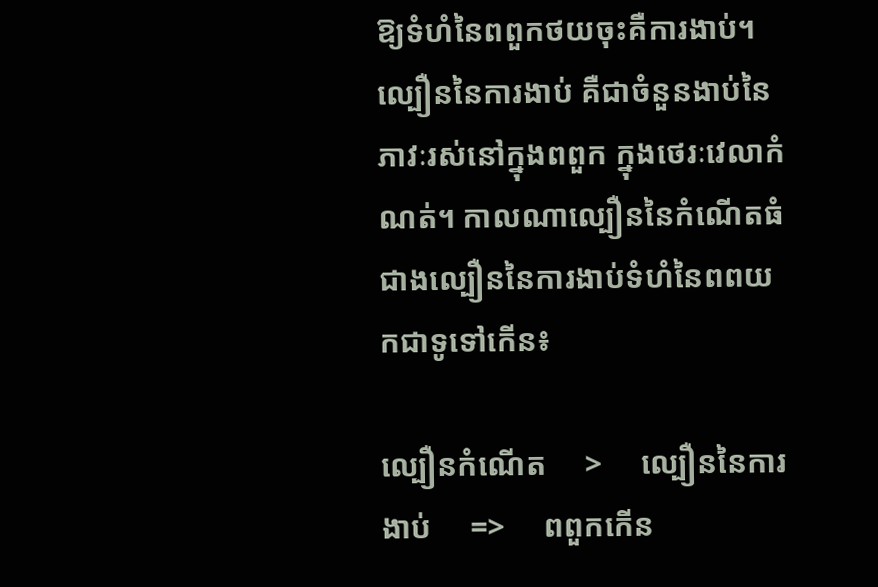ឱ្យទំហំនៃពពួកថយចុះគឺការងាប់។ ល្បឿននៃការងាប់ គឺជាចំនួនងាប់នៃភាវៈរស់នៅក្នុងពពួក ក្នុងថេរៈវេលាកំណត់។ កាលណាល្បឿននៃកំណើតធំជាងល្បឿននៃការងាប់ទំហំនៃពពយកជាទូទៅកើន៖

ល្បឿនកំណើត     >     ល្បឿននៃការងាប់     =>     ពពួកកើន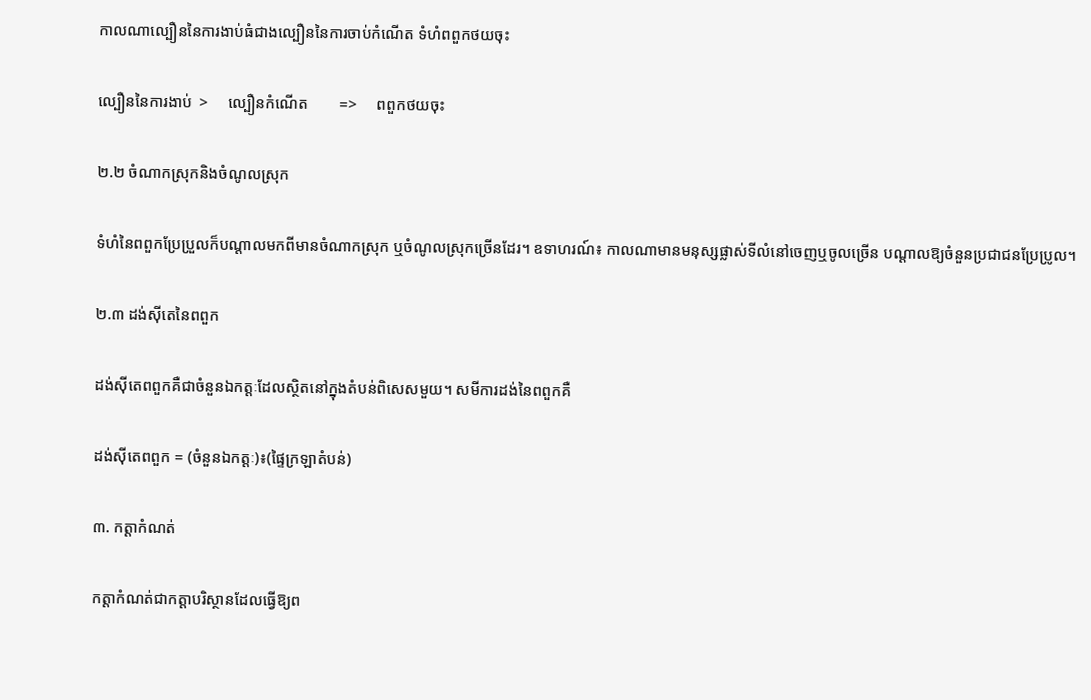កាលណាល្បឿននៃការងាប់ធំជាងល្បឿននៃការចាប់កំណើត ទំហំពពួកថយចុះ

ល្បឿននៃការងាប់  >     ល្បឿនកំណើត        =>     ពពួកថយចុះ

២.២ ចំណាកស្រុកនិងចំណូលស្រុក

ទំហំនៃពពួកប្រែប្រួលក៏បណ្ដាលមកពីមានចំណាកស្រុក ឬចំណូលស្រុកច្រើនដែរ។ ឧទាហរណ៍៖ កាលណាមានមនុស្សផ្លាស់ទីលំនៅចេញឬចូលច្រើន បណ្ដាលឱ្យចំនួនប្រជាជនប្រែប្រូល។

២.៣ ដង់ស៊ីតេនៃពពួក

ដង់ស៊ីតេពពួកគឺជាចំនួនឯកត្តៈដែលស្ថិតនៅក្នុងតំបន់ពិសេសមួយ។ សមីការដង់នៃពពួកគឺ

ដង់ស៊ីតេពពួក = (ចំនួនឯកត្តៈ)៖(ផ្ទៃក្រឡាតំបន់)

៣. កត្តាកំណត់

កត្តាកំណត់ជាកត្តាបរិស្ថានដែលធ្វើឱ្យព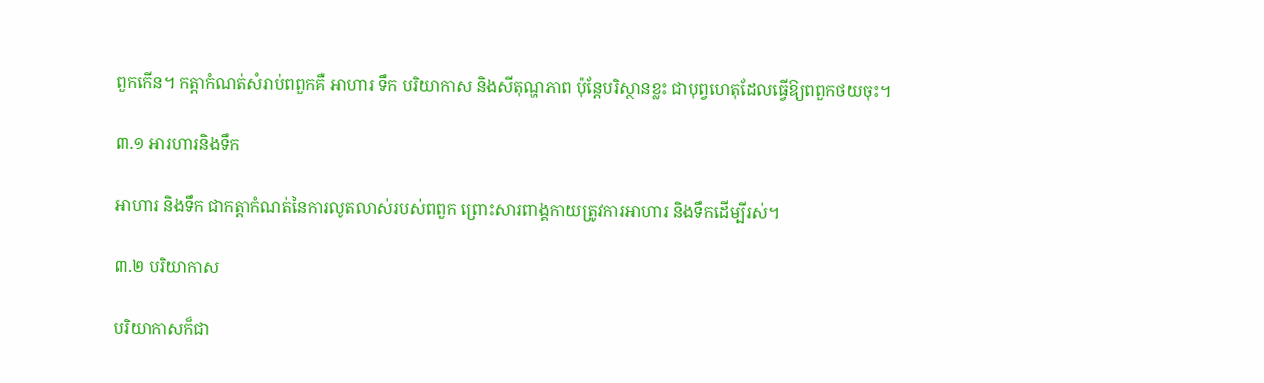ពួកកើន។ កត្តាកំណត់សំរាប់ពពួកគឺ អាហារ ទឹក បរិយាកាស និងសីតុណ្ហភាព ប៉ុន្តែបរិស្ថានខ្លះ ជាបុព្វហេតុដែលធ្វើឱ្យពពួកថយចុះ។

៣.១ អារហារនិងទឹក

អាហារ និងទឹក ជាកត្តាកំណត់នៃការលូតលាស់របស់ពពួក ព្រោះសារពាង្គកាយត្រូវការអាហារ និងទឹកដើម្បីរស់។

៣.២ បរិយាកាស

បរិយាកាសក៏ជា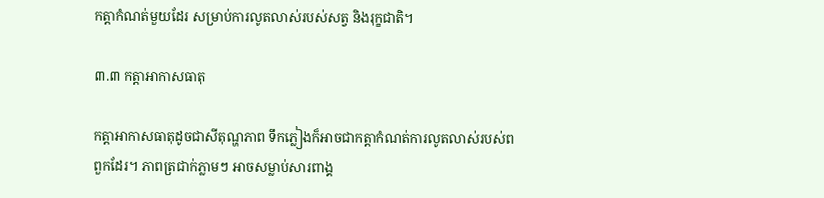កត្តាកំណត់មួយដែរ សម្រាប់ការលូតលាស់របស់សត្វ និងរុក្ខជាតិ។

៣.៣ កត្តាអាកាសធាតុ

កត្តាអាកាសធាតុដូចជាសីតុណ្ហភាព ទឹកភ្លៀងក៏អាចជាកត្តាកំណត់ការលូតលាស់របស់ពពួកដែរ។ ភាពត្រជាក់ភ្លាមៗ អាចសម្លាប់សារពាង្គ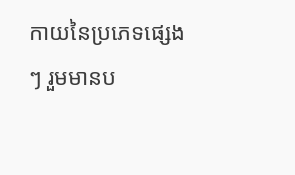កាយនៃប្រភេទផ្សេងៗ រួមមានប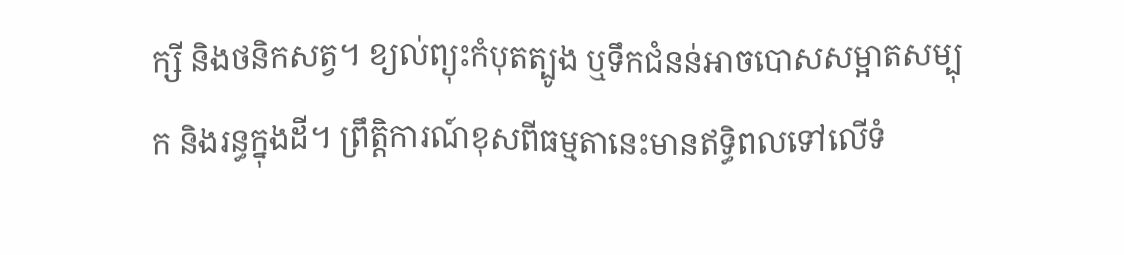ក្សី និងថនិកសត្វ។ ខ្យល់ព្យុះកំបុតត្បូង ឬទឹកជំនន់អាចបោសសម្អាតសម្បុក និងរន្ធក្នុងដី។ ព្រឹត្តិការណ៍ខុសពីធម្មតានេះមានឥទ្ធិពលទៅលើទំ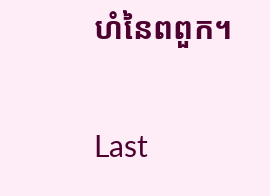ហំនៃពពួក។

Last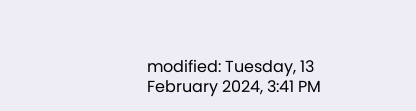modified: Tuesday, 13 February 2024, 3:41 PM